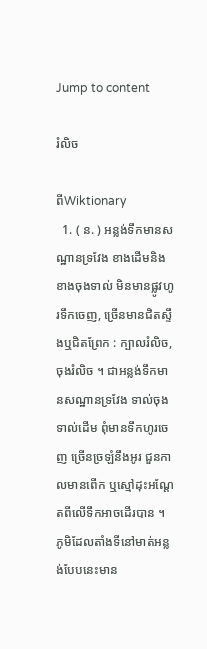Jump to content

រំលិច

ពីWiktionary
  1. ( ន. ) អន្លង់ទឹកមានសណ្ឋានទ្រវែង ខាងដើមនិងខាងចុងទាល់ មិនមានផ្លូវហូរទឹកចេញ, ច្រើនមានជិតស្ទឹងឬជិតព្រែក : ក្បាលរំលិច, ចុងរំលិច ។ ជាអន្លង់ទឹកមានសណ្ឋានទ្រវែង ទាល់ចុងទាល់ដើម ពុំមានទឹកហូរចេញ ច្រើនច្រឡំនឹងអូរ ជួនកាលមានពើក ឬស្មៅដុះអណ្ដែតពីលើទឹកអាចដើរបាន ។ ភូមិដែលតាំងទីនៅមាត់អន្លង់បែបនេះមាន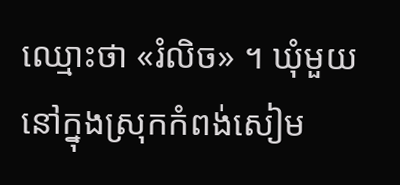ឈ្មោះថា «រំលិច» ។ ឃុំមួយនៅក្នុងស្រុកកំពង់សៀម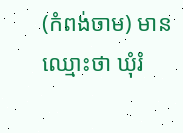(កំពង់ចាម) មានឈ្មោះថា ឃុំរំ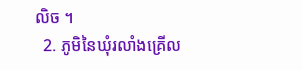លិច ។
  2. ភូមិនៃឃុំរលាំងគ្រើល